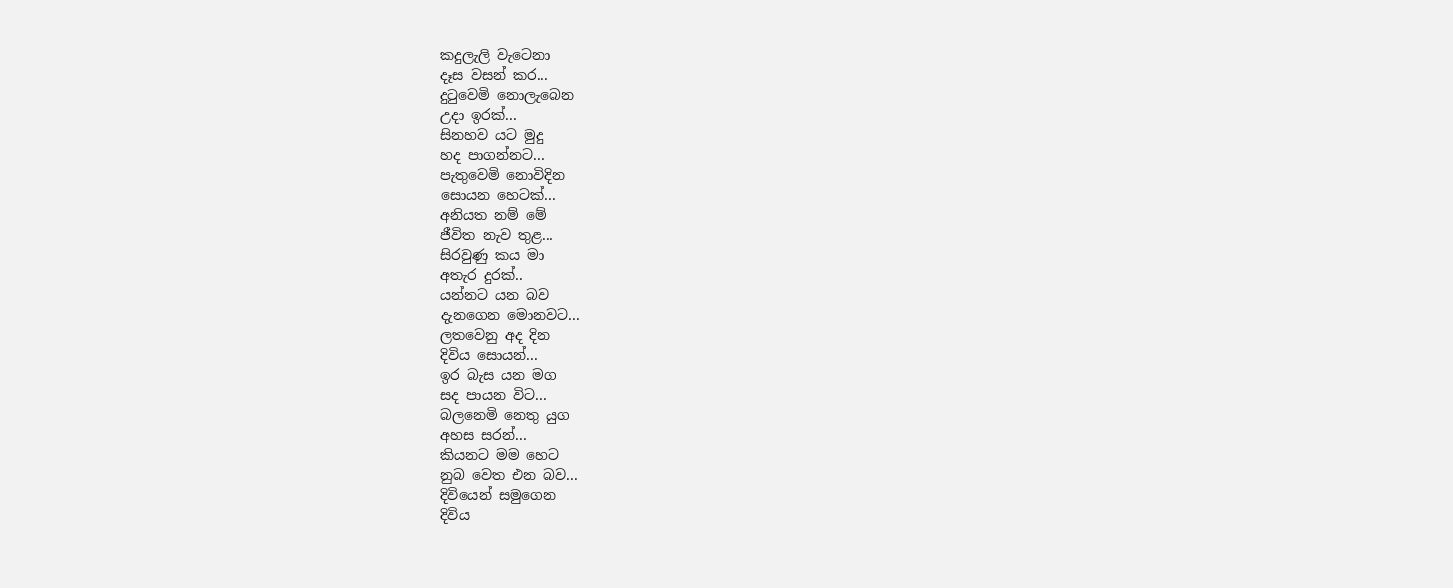කදුලැලි වැටෙනා
දෑස වසන් කර...
දුටුවෙමි නොලැබෙන
උදා ඉරක්...
සිනහව යට මුදු
හද පාගන්නට...
පැතුවෙමි නොවිදින
සොයන හෙටක්...
අනියත නම් මේ
ජීවිත නැව තුළ...
සිරවුණු කය මා
අතැර දුරක්..
යන්නට යන බව
දැනගෙන මොනවට...
ලතවෙනු අද දින
දිවිය සොයන්...
ඉර බැස යන මග
සද පායන විට...
බලනෙමි නෙතු යුග
අහස සරන්...
කියනට මම හෙට
නුබ වෙත එන බව...
දිවියෙන් සමුගෙන
දිවිය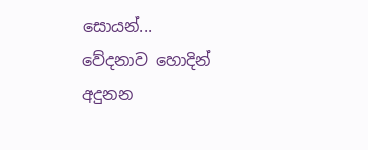සොයන්...
වේදනාව හොදින් අදුනන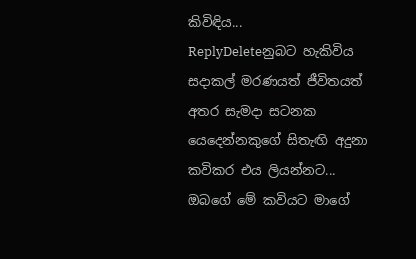කිවිඳිය...
ReplyDeleteනුබට හැකිවිය සදාකල් මරණයත් ජීවිතයත් අතර සැමදා සටනක යෙදෙන්නකුගේ සිතැඟි අදුනා කවිකර එය ලියන්නට...
ඔබගේ මේ කවියට මාගේ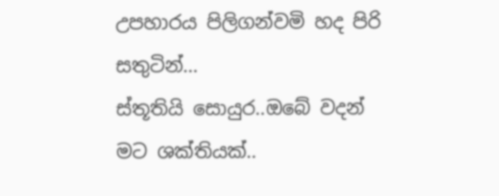උපහාරය පිලිගන්වමි හද පිරි සතුටින්...
ස්තූතියි සොයුර..ඔබේ වදන් මට ශක්තියක්..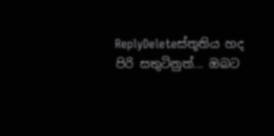ReplyDeleteස්තූතිය හද පිරි සතුටිනුත්... ඔබට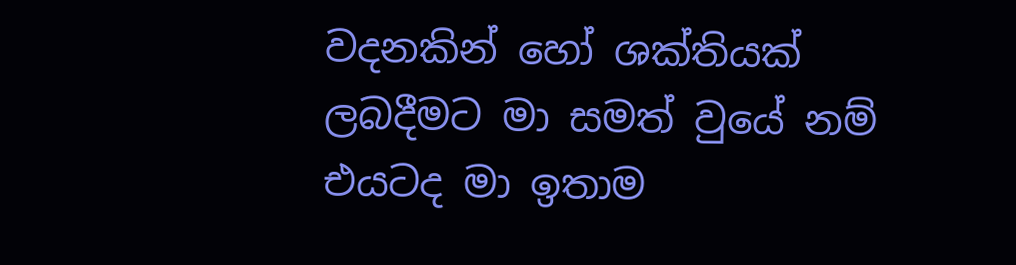වදනකින් හෝ ශක්තියක් ලබදීමට මා සමත් වුයේ නම් එයටද මා ඉතාම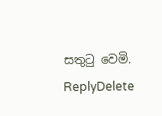සතුටු වෙමි.
ReplyDelete